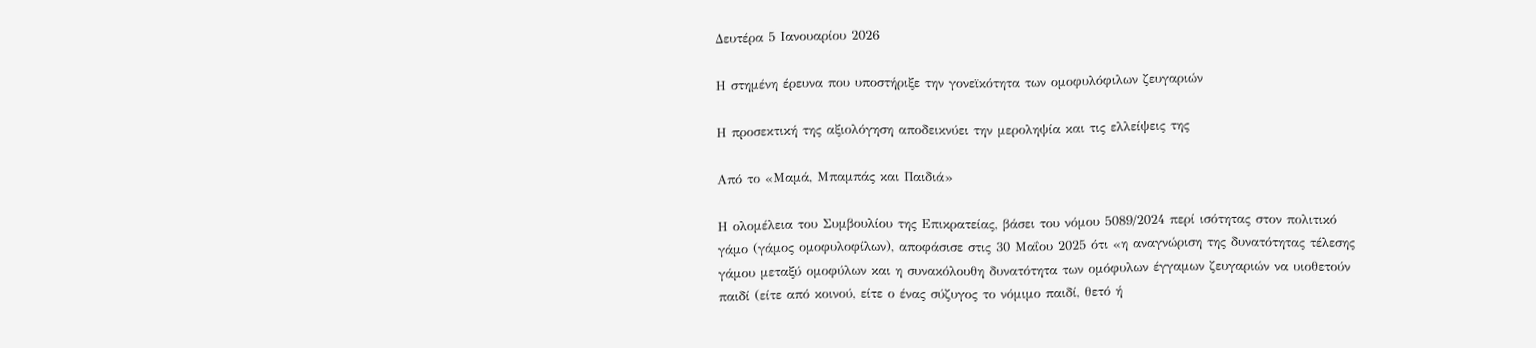Δευτέρα 5 Ιανουαρίου 2026

Η στημένη έρευνα που υποστήριξε την γονεϊκότητα των ομοφυλόφιλων ζευγαριών

Η προσεκτική της αξιολόγηση αποδεικνύει την μεροληψία και τις ελλείψεις της

Από το «Μαμά, Μπαμπάς και Παιδιά»

Η ολομέλεια του Συμβουλίου της Επικρατείας, βάσει του νόμου 5089/2024 περί ισότητας στον πολιτικό γάμο (γάμος ομοφυλοφίλων), αποφάσισε στις 30 Μαΐου 2025 ότι «η αναγνώριση της δυνατότητας τέλεσης γάμου μεταξύ ομοφύλων και η συνακόλουθη δυνατότητα των ομόφυλων έγγαμων ζευγαριών να υιοθετούν παιδί (είτε από κοινού, είτε ο ένας σύζυγος το νόμιμο παιδί, θετό ή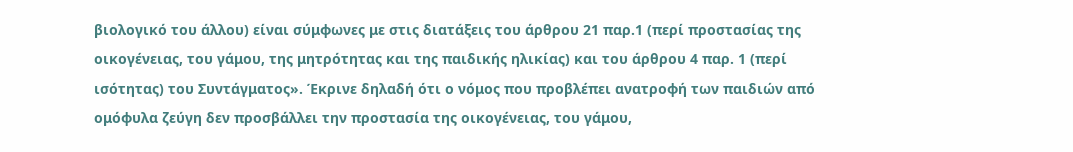βιολογικό του άλλου) είναι σύμφωνες με στις διατάξεις του άρθρου 21 παρ.1 (περί προστασίας της οικογένειας, του γάμου, της μητρότητας και της παιδικής ηλικίας) και του άρθρου 4 παρ. 1 (περί ισότητας) του Συντάγματος». Έκρινε δηλαδή ότι ο νόμος που προβλέπει ανατροφή των παιδιών από ομόφυλα ζεύγη δεν προσβάλλει την προστασία της οικογένειας, του γάμου,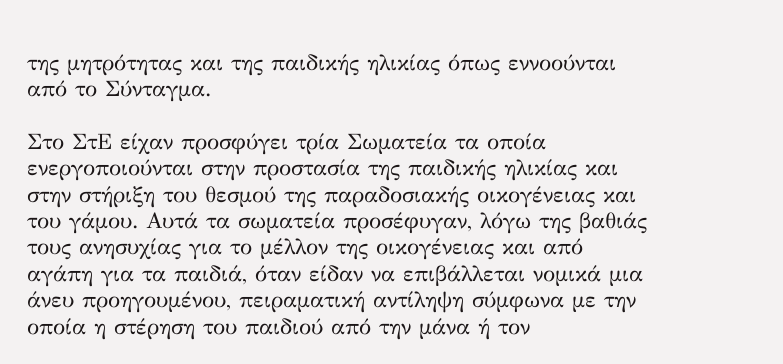της μητρότητας και της παιδικής ηλικίας όπως εννοούνται από το Σύνταγμα.

Στο ΣτΕ είχαν προσφύγει τρία Σωματεία τα οποία ενεργοποιούνται στην προστασία της παιδικής ηλικίας και στην στήριξη του θεσμού της παραδοσιακής οικογένειας και του γάμου. Αυτά τα σωματεία προσέφυγαν, λόγω της βαθιάς τους ανησυχίας για το μέλλον της οικογένειας και από αγάπη για τα παιδιά, όταν είδαν να επιβάλλεται νομικά μια άνευ προηγουμένου, πειραματική αντίληψη σύμφωνα με την οποία η στέρηση του παιδιού από την μάνα ή τον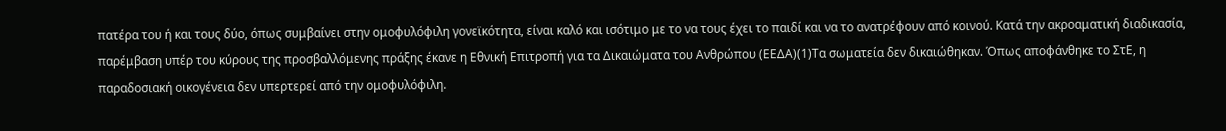πατέρα του ή και τους δύο, όπως συμβαίνει στην ομοφυλόφιλη γονεϊκότητα, είναι καλό και ισότιμο με το να τους έχει το παιδί και να το ανατρέφουν από κοινού. Κατά την ακροαματική διαδικασία, παρέμβαση υπέρ του κύρους της προσβαλλόμενης πράξης έκανε η Εθνική Επιτροπή για τα Δικαιώματα του Ανθρώπου (ΕΕΔΑ)(1)Τα σωματεία δεν δικαιώθηκαν. Όπως αποφάνθηκε το ΣτΕ, η παραδοσιακή οικογένεια δεν υπερτερεί από την ομοφυλόφιλη.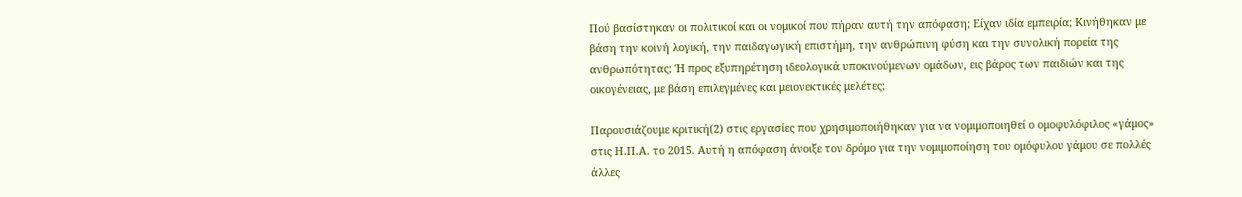Πού βασίστηκαν οι πολιτικοί και οι νομικοί που πήραν αυτή την απόφαση; Είχαν ιδία εμπειρία; Κινήθηκαν με βάση την κοινή λογική, την παιδαγωγική επιστήμη, την ανθρώπινη φύση και την συνολική πορεία της ανθρωπότητας; Ή προς εξυπηρέτηση ιδεολογικά υποκινούμενων ομάδων, εις βάρος των παιδιών και της οικογένειας, με βάση επιλεγμένες και μειονεκτικές μελέτες;

Παρουσιάζουμε κριτική(2) στις εργασίες που χρησιμοποιήθηκαν για να νομιμοποιηθεί ο ομοφυλόφιλος «γάμος» στις Η.Π.Α. το 2015. Αυτή η απόφαση άνοιξε τον δρόμο για την νομιμοποίηση του ομόφυλου γάμου σε πολλές άλλες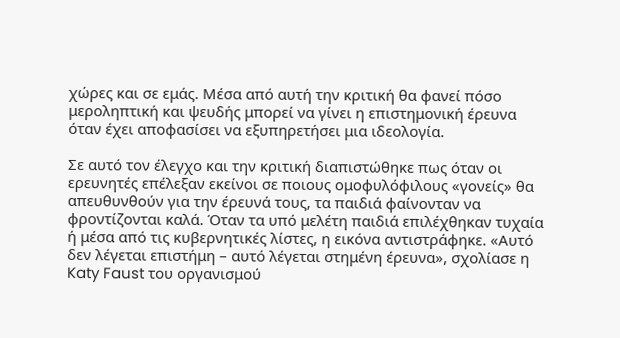χώρες και σε εμάς. Μέσα από αυτή την κριτική θα φανεί πόσο μεροληπτική και ψευδής μπορεί να γίνει η επιστημονική έρευνα όταν έχει αποφασίσει να εξυπηρετήσει μια ιδεολογία.

Σε αυτό τον έλεγχο και την κριτική διαπιστώθηκε πως όταν οι ερευνητές επέλεξαν εκείνοι σε ποιους ομοφυλόφιλους «γονείς» θα απευθυνθούν για την έρευνά τους, τα παιδιά φαίνονταν να φροντίζονται καλά. Όταν τα υπό μελέτη παιδιά επιλέχθηκαν τυχαία ή μέσα από τις κυβερνητικές λίστες, η εικόνα αντιστράφηκε. «Αυτό δεν λέγεται επιστήμη – αυτό λέγεται στημένη έρευνα», σχολίασε η Katy Faust του οργανισμού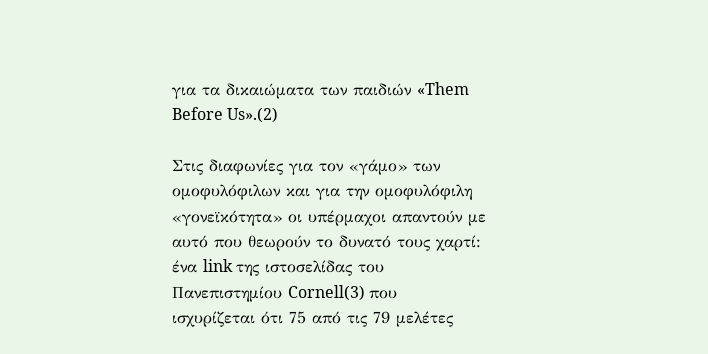για τα δικαιώματα των παιδιών «Them Before Us».(2)

Στις διαφωνίες για τον «γάμο» των ομοφυλόφιλων και για την ομοφυλόφιλη «γονεϊκότητα» οι υπέρμαχοι απαντούν με αυτό που θεωρούν το δυνατό τους χαρτί: ένα link της ιστοσελίδας του Πανεπιστημίου Cornell(3) που ισχυρίζεται ότι 75 από τις 79 μελέτες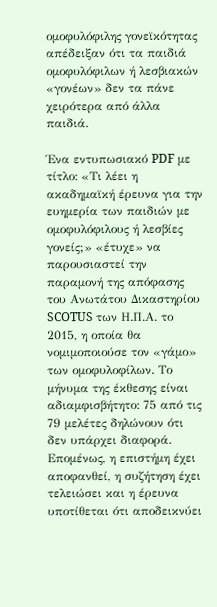ομοφυλόφιλης γονεϊκότητας απέδειξαν ότι τα παιδιά ομοφυλόφιλων ή λεσβιακών «γονέων» δεν τα πάνε χειρότερα από άλλα παιδιά.

Ένα εντυπωσιακό PDF με τίτλο: «Τι λέει η ακαδημαϊκή έρευνα για την ευημερία των παιδιών με ομοφυλόφιλους ή λεσβίες γονείς;» «έτυχε» να παρουσιαστεί την παραμονή της απόφασης του Ανωτάτου Δικαστηρίου SCOTUS των Η.Π.Α. το 2015, η οποία θα νομιμοποιούσε τον «γάμο» των ομοφυλοφίλων. Το μήνυμα της έκθεσης είναι αδιαμφισβήτητο: 75 από τις 79 μελέτες δηλώνουν ότι δεν υπάρχει διαφορά. Επομένως, η επιστήμη έχει αποφανθεί, η συζήτηση έχει τελειώσει και η έρευνα υποτίθεται ότι αποδεικνύει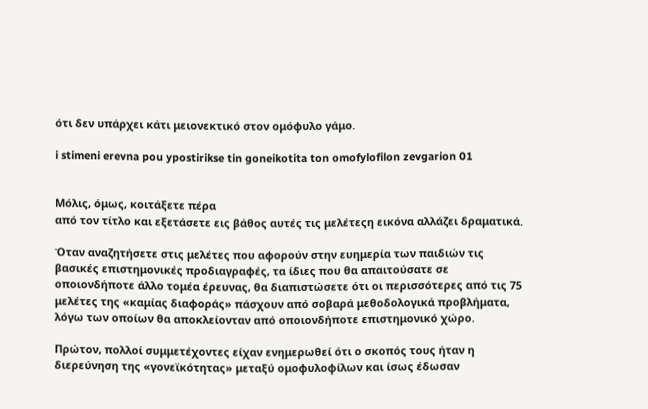ότι δεν υπάρχει κάτι μειονεκτικό στον ομόφυλο γάμο.

i stimeni erevna pou ypostirikse tin goneikotita ton omofylofilon zevgarion 01


Μόλις, όμως, κοιτάξετε πέρα
από τον τίτλο και εξετάσετε εις βάθος αυτές τις μελέτεςη εικόνα αλλάζει δραματικά.

Όταν αναζητήσετε στις μελέτες που αφορούν στην ευημερία των παιδιών τις βασικές επιστημονικές προδιαγραφές, τα ίδιες που θα απαιτούσατε σε οποιονδήποτε άλλο τομέα έρευνας, θα διαπιστώσετε ότι οι περισσότερες από τις 75 μελέτες της «καμίας διαφοράς» πάσχουν από σοβαρά μεθοδολογικά προβλήματα, λόγω των οποίων θα αποκλείονταν από οποιονδήποτε επιστημονικό χώρο.

Πρώτον, πολλοί συμμετέχοντες είχαν ενημερωθεί ότι ο σκοπός τους ήταν η διερεύνηση της «γονεϊκότητας» μεταξύ ομοφυλοφίλων και ίσως έδωσαν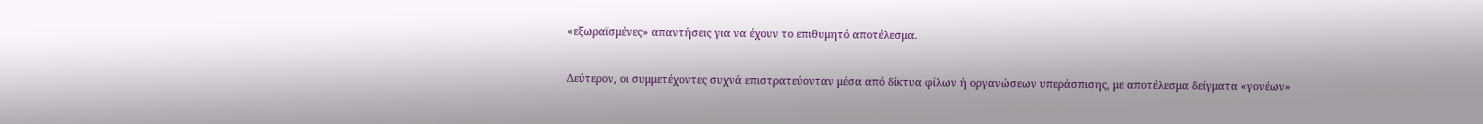«εξωραϊσμένες» απαντήσεις για να έχουν το επιθυμητό αποτέλεσμα.

Δεύτερον, οι συμμετέχοντες συχνά επιστρατεύονταν μέσα από δίκτυα φίλων ή οργανώσεων υπεράσπισης, με αποτέλεσμα δείγματα «γονέων»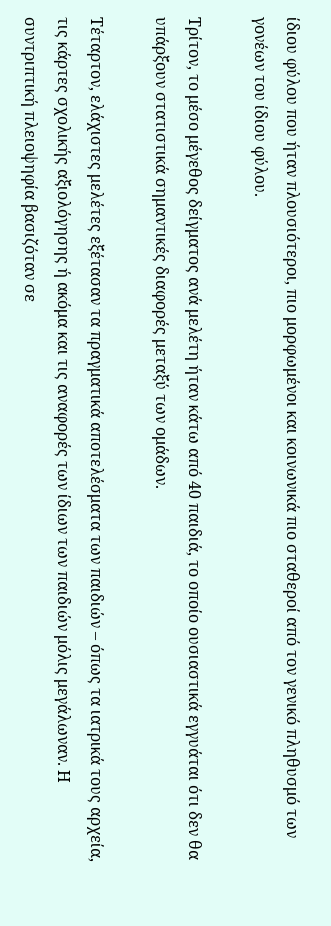ίδιου φύλου που ήταν πλουσιότεροι, πιο μορφωμένοι και κοινωνικά πιο σταθεροί από τον γενικό πληθυσμό των γονέων του ίδιου φύλου.

Τρίτον, το μέσο μέγεθος δείγματος ανά μελέτη ήταν κάτω από 40 παιδιά, το οποίο ουσιαστικά εγγυάται ότι δεν θα υπάρξουν στατιστικά σημαντικές διαφορές μεταξύ των ομάδων.

Τέταρτον, ελάχιστες μελέτες εξέτασαν τα πραγματικά αποτελέσματα των παιδιών – όπως τα ιατρικά τους αρχεία, τις κάρτες σχολικής αξιολόγησης ή ακόμα και τις αναφορές των ίδιων των παιδιών μόλις μεγάλωναν. Η συντριπτική πλειοψηφία βασιζόταν σε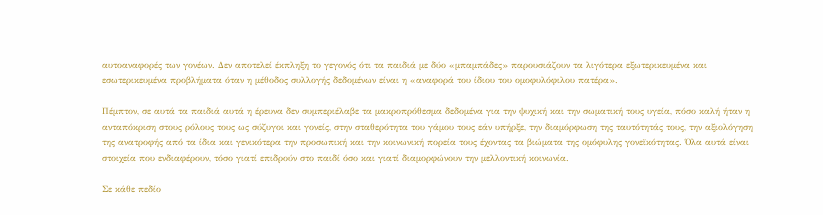αυτοαναφορές των γονέων. Δεν αποτελεί έκπληξη το γεγονός ότι τα παιδιά με δύο «μπαμπάδες» παρουσιάζουν τα λιγότερα εξωτερικευμένα και εσωτερικευμένα προβλήματα όταν η μέθοδος συλλογής δεδομένων είναι η «αναφορά του ίδιου του ομοφυλόφιλου πατέρα».

Πέμπτον, σε αυτά τα παιδιά αυτά η έρευνα δεν συμπεριέλαβε τα μακροπρόθεσμα δεδομένα για την ψυχική και την σωματική τους υγεία, πόσο καλή ήταν η ανταπόκριση στους ρόλους τους ως σύζυγοι και γονείς, στην σταθερότητα του γάμου τους εάν υπήρξε, την διαμόρφωση της ταυτότητάς τους, την αξιολόγηση της ανατροφής από τα ίδια και γενικότερα την προσωπική και την κοινωνική πορεία τους έχοντας τα βιώματα της ομόφυλης γονεϊκότητας. Όλα αυτά είναι στοιχεία που ενδιαφέρουν, τόσο γιατί επιδρούν στο παιδί όσο και γιατί διαμορφώνουν την μελλοντική κοινωνία.

Σε κάθε πεδίο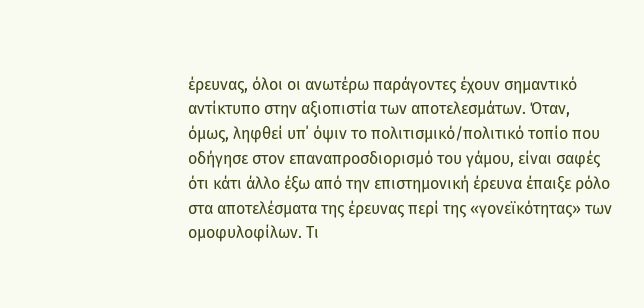έρευνας, όλοι οι ανωτέρω παράγοντες έχουν σημαντικό αντίκτυπο στην αξιοπιστία των αποτελεσμάτων. Όταν, όμως, ληφθεί υπ΄ όψιν το πολιτισμικό/πολιτικό τοπίο που οδήγησε στον επαναπροσδιορισμό του γάμου, είναι σαφές ότι κάτι άλλο έξω από την επιστημονική έρευνα έπαιξε ρόλο στα αποτελέσματα της έρευνας περί της «γονεϊκότητας» των ομοφυλοφίλων. Τι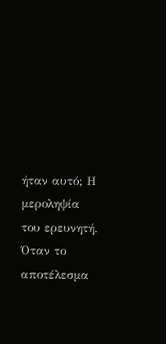ήταν αυτό; Η μεροληψία του ερευνητή. Όταν το αποτέλεσμα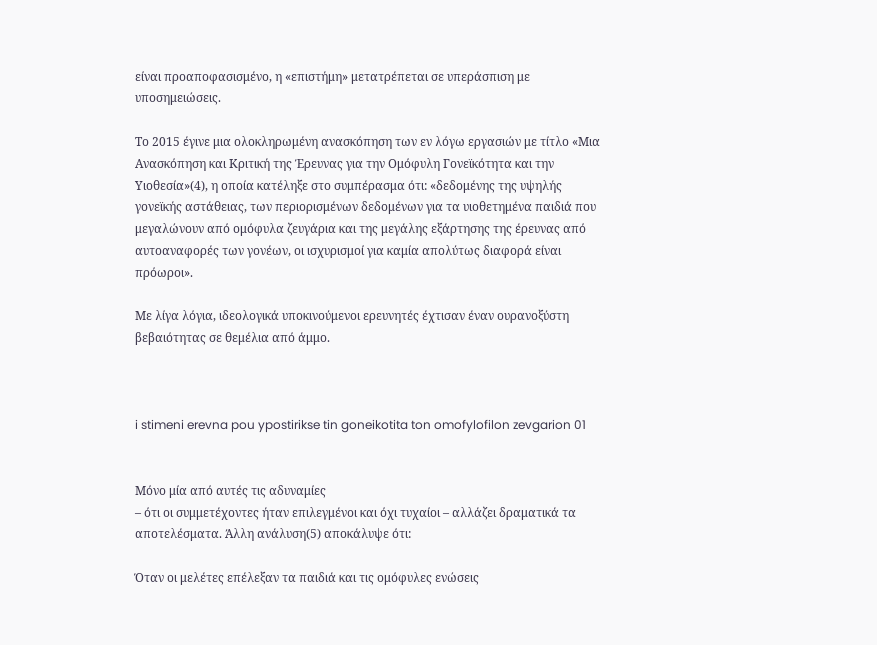είναι προαποφασισμένο, η «επιστήμη» μετατρέπεται σε υπεράσπιση με υποσημειώσεις.

Το 2015 έγινε μια ολοκληρωμένη ανασκόπηση των εν λόγω εργασιών με τίτλο «Μια Ανασκόπηση και Κριτική της Έρευνας για την Ομόφυλη Γονεϊκότητα και την Υιοθεσία»(4), η οποία κατέληξε στο συμπέρασμα ότι: «δεδομένης της υψηλής γονεϊκής αστάθειας, των περιορισμένων δεδομένων για τα υιοθετημένα παιδιά που μεγαλώνουν από ομόφυλα ζευγάρια και της μεγάλης εξάρτησης της έρευνας από αυτοαναφορές των γονέων, οι ισχυρισμοί για καμία απολύτως διαφορά είναι πρόωροι».

Με λίγα λόγια, ιδεολογικά υποκινούμενοι ερευνητές έχτισαν έναν ουρανοξύστη βεβαιότητας σε θεμέλια από άμμο.



i stimeni erevna pou ypostirikse tin goneikotita ton omofylofilon zevgarion 01


Μόνο μία από αυτές τις αδυναμίες
– ότι οι συμμετέχοντες ήταν επιλεγμένοι και όχι τυχαίοι – αλλάζει δραματικά τα αποτελέσματα. Άλλη ανάλυση(5) αποκάλυψε ότι:

Όταν οι μελέτες επέλεξαν τα παιδιά και τις ομόφυλες ενώσεις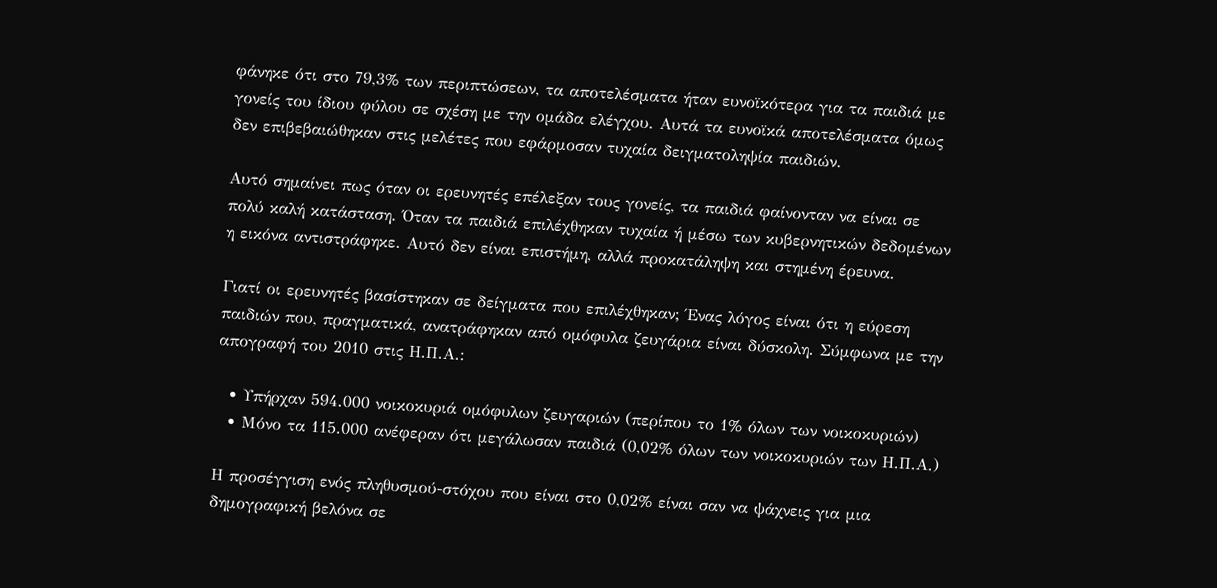φάνηκε ότι στο 79,3% των περιπτώσεων, τα αποτελέσματα ήταν ευνοϊκότερα για τα παιδιά με γονείς του ίδιου φύλου σε σχέση με την ομάδα ελέγχου. Αυτά τα ευνοϊκά αποτελέσματα όμως δεν επιβεβαιώθηκαν στις μελέτες που εφάρμοσαν τυχαία δειγματοληψία παιδιών.

Αυτό σημαίνει πως όταν οι ερευνητές επέλεξαν τους γονείς, τα παιδιά φαίνονταν να είναι σε πολύ καλή κατάσταση. Όταν τα παιδιά επιλέχθηκαν τυχαία ή μέσω των κυβερνητικών δεδομένων η εικόνα αντιστράφηκε. Αυτό δεν είναι επιστήμη, αλλά προκατάληψη και στημένη έρευνα.

Γιατί οι ερευνητές βασίστηκαν σε δείγματα που επιλέχθηκαν; Ένας λόγος είναι ότι η εύρεση παιδιών που, πραγματικά, ανατράφηκαν από ομόφυλα ζευγάρια είναι δύσκολη. Σύμφωνα με την απογραφή του 2010 στις Η.Π.Α.:

  • Υπήρχαν 594.000 νοικοκυριά ομόφυλων ζευγαριών (περίπου το 1% όλων των νοικοκυριών)
  • Μόνο τα 115.000 ανέφεραν ότι μεγάλωσαν παιδιά (0,02% όλων των νοικοκυριών των Η.Π.Α.)

Η προσέγγιση ενός πληθυσμού-στόχου που είναι στο 0,02% είναι σαν να ψάχνεις για μια δημογραφική βελόνα σε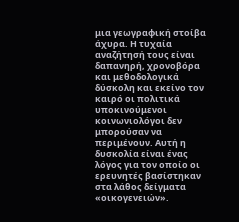μια γεωγραφική στοίβα άχυρα. Η τυχαία αναζήτησή τους είναι δαπανηρή, χρονοβόρα και μεθοδολογικά δύσκολη και εκείνο τον καιρό οι πολιτικά υποκινούμενοι κοινωνιολόγοι δεν μπορούσαν να περιμένουν. Αυτή η δυσκολία είναι ένας λόγος για τον οποίο οι ερευνητές βασίστηκαν στα λάθος δείγματα «οικογενειών».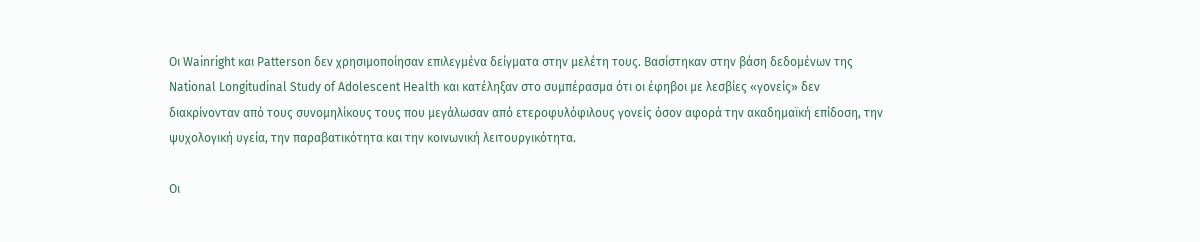Οι Wainright και Patterson δεν χρησιμοποίησαν επιλεγμένα δείγματα στην μελέτη τους. Βασίστηκαν στην βάση δεδομένων της National Longitudinal Study of Adolescent Health και κατέληξαν στο συμπέρασμα ότι οι έφηβοι με λεσβίες «γονείς» δεν διακρίνονταν από τους συνομηλίκους τους που μεγάλωσαν από ετεροφυλόφιλους γονείς όσον αφορά την ακαδημαϊκή επίδοση, την ψυχολογική υγεία, την παραβατικότητα και την κοινωνική λειτουργικότητα.

Οι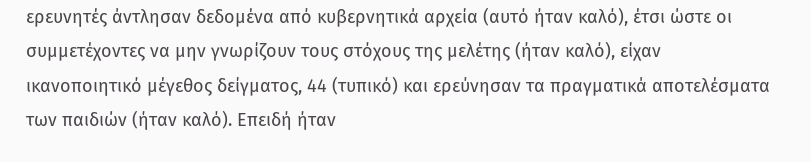ερευνητές άντλησαν δεδομένα από κυβερνητικά αρχεία (αυτό ήταν καλό), έτσι ώστε οι συμμετέχοντες να μην γνωρίζουν τους στόχους της μελέτης (ήταν καλό), είχαν ικανοποιητικό μέγεθος δείγματος, 44 (τυπικό) και ερεύνησαν τα πραγματικά αποτελέσματα των παιδιών (ήταν καλό). Επειδή ήταν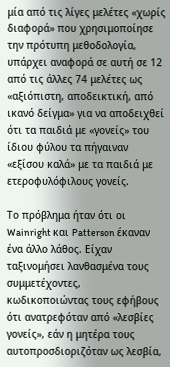μία από τις λίγες μελέτες «χωρίς διαφορά» που χρησιμοποίησε την πρότυπη μεθοδολογία, υπάρχει αναφορά σε αυτή σε 12 από τις άλλες 74 μελέτες ως «αξιόπιστη, αποδεικτική, από ικανό δείγμα» για να αποδειχθεί ότι τα παιδιά με «γονείς» του ίδιου φύλου τα πήγαιναν «εξίσου καλά» με τα παιδιά με ετεροφυλόφιλους γονείς.

Το πρόβλημα ήταν ότι οι Wainright και Patterson έκαναν ένα άλλο λάθος. Είχαν ταξινομήσει λανθασμένα τους συμμετέχοντες, κωδικοποιώντας τους εφήβους ότι ανατρεφόταν από «λεσβίες γονείς», εάν η μητέρα τους αυτοπροσδιοριζόταν ως λεσβία,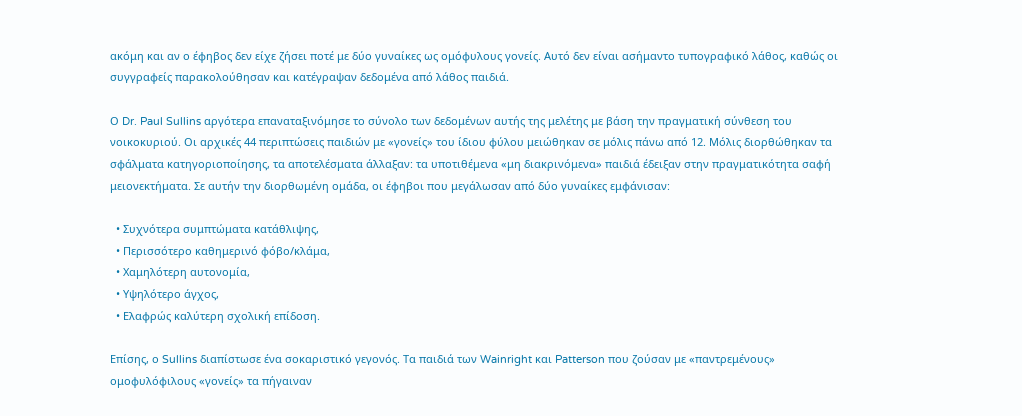ακόμη και αν ο έφηβος δεν είχε ζήσει ποτέ με δύο γυναίκες ως ομόφυλους γονείς. Αυτό δεν είναι ασήμαντο τυπογραφικό λάθος, καθώς οι συγγραφείς παρακολούθησαν και κατέγραψαν δεδομένα από λάθος παιδιά.

Ο Dr. Paul Sullins αργότερα επαναταξινόμησε το σύνολο των δεδομένων αυτής της μελέτης με βάση την πραγματική σύνθεση του νοικοκυριού. Οι αρχικές 44 περιπτώσεις παιδιών με «γονείς» του ίδιου φύλου μειώθηκαν σε μόλις πάνω από 12. Μόλις διορθώθηκαν τα σφάλματα κατηγοριοποίησης, τα αποτελέσματα άλλαξαν: τα υποτιθέμενα «μη διακρινόμενα» παιδιά έδειξαν στην πραγματικότητα σαφή μειονεκτήματα. Σε αυτήν την διορθωμένη ομάδα, οι έφηβοι που μεγάλωσαν από δύο γυναίκες εμφάνισαν:

  • Συχνότερα συμπτώματα κατάθλιψης,
  • Περισσότερο καθημερινό φόβο/κλάμα,
  • Χαμηλότερη αυτονομία,
  • Υψηλότερο άγχος,
  • Ελαφρώς καλύτερη σχολική επίδοση.

Επίσης, ο Sullins διαπίστωσε ένα σοκαριστικό γεγονός. Τα παιδιά των Wainright και Patterson που ζούσαν με «παντρεμένους» ομοφυλόφιλους «γονείς» τα πήγαιναν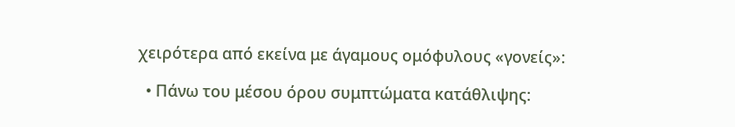χειρότερα από εκείνα με άγαμους ομόφυλους «γονείς»:

  • Πάνω του μέσου όρου συμπτώματα κατάθλιψης: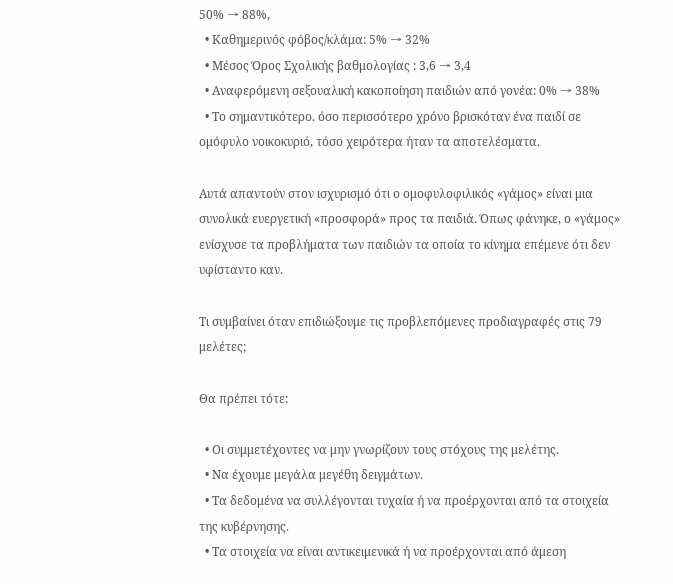50% → 88%,
  • Καθημερινός φόβος/κλάμα: 5% → 32%
  • Μέσος Όρος Σχολικής βαθμολογίας : 3,6 → 3,4
  • Αναφερόμενη σεξουαλική κακοποίηση παιδιών από γονέα: 0% → 38%
  • Το σημαντικότερο. όσο περισσότερο χρόνο βρισκόταν ένα παιδί σε ομόφυλο νοικοκυριό, τόσο χειρότερα ήταν τα αποτελέσματα.

Αυτά απαντούν στον ισχυρισμό ότι ο ομοφυλοφιλικός «γάμος» είναι μια συνολικά ευεργετική «προσφορά» προς τα παιδιά. Όπως φάνηκε, ο «γάμος» ενίσχυσε τα προβλήματα των παιδιών τα οποία το κίνημα επέμενε ότι δεν υφίσταντο καν.

Τι συμβαίνει όταν επιδιώξουμε τις προβλεπόμενες προδιαγραφές στις 79 μελέτες;

Θα πρέπει τότε:

  • Οι συμμετέχοντες να μην γνωρίζουν τους στόχους της μελέτης.
  • Να έχουμε μεγάλα μεγέθη δειγμάτων.
  • Τα δεδομένα να συλλέγονται τυχαία ή να προέρχονται από τα στοιχεία της κυβέρνησης.
  • Τα στοιχεία να είναι αντικειμενικά ή να προέρχονται από άμεση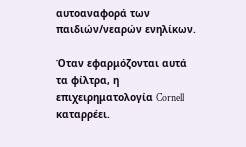αυτοαναφορά των παιδιών/νεαρών ενηλίκων.

Όταν εφαρμόζονται αυτά τα φίλτρα, η επιχειρηματολογία Cornell καταρρέει.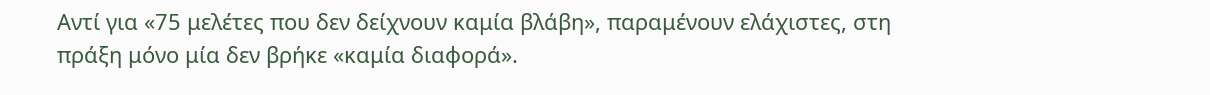Αντί για «75 μελέτες που δεν δείχνουν καμία βλάβη», παραμένουν ελάχιστες, στη πράξη μόνο μία δεν βρήκε «καμία διαφορά».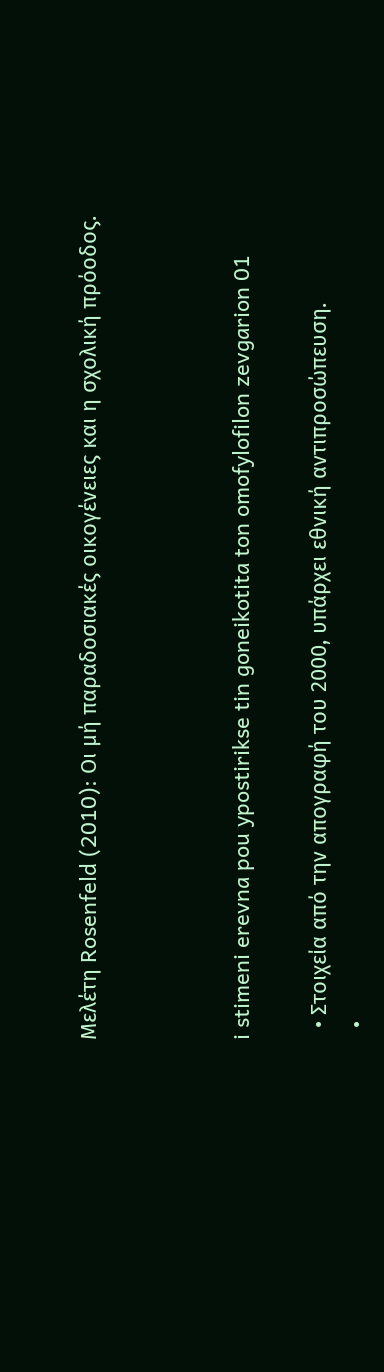Μελέτη Rosenfeld (2010): Οι μή παραδοσιακές οικογένειες και η σχολική πρόοδος.



i stimeni erevna pou ypostirikse tin goneikotita ton omofylofilon zevgarion 01

  • Στοιχεία από την απογραφή του 2000, υπάρχει εθνική αντιπροσώπευση.
  •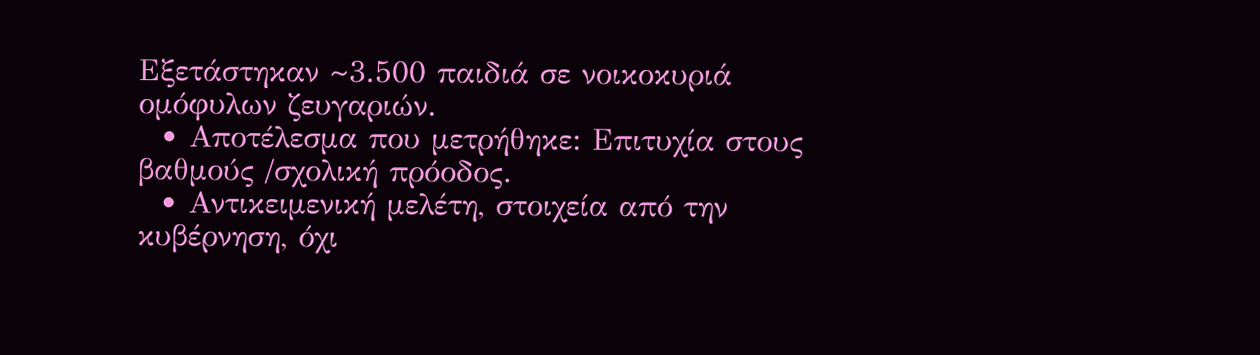Εξετάστηκαν ~3.500 παιδιά σε νοικοκυριά ομόφυλων ζευγαριών.
  • Αποτέλεσμα που μετρήθηκε: Επιτυχία στους βαθμούς /σχολική πρόοδος.
  • Αντικειμενική μελέτη, στοιχεία από την κυβέρνηση, όχι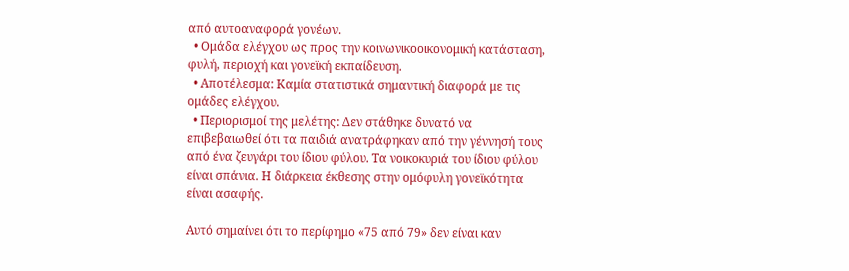από αυτοαναφορά γονέων.
  • Ομάδα ελέγχου ως προς την κοινωνικοοικονομική κατάσταση, φυλή, περιοχή και γονεϊκή εκπαίδευση.
  • Αποτέλεσμα: Καμία στατιστικά σημαντική διαφορά με τις ομάδες ελέγχου.
  • Περιορισμοί της μελέτης: Δεν στάθηκε δυνατό να επιβεβαιωθεί ότι τα παιδιά ανατράφηκαν από την γέννησή τους από ένα ζευγάρι του ίδιου φύλου. Τα νοικοκυριά του ίδιου φύλου είναι σπάνια. Η διάρκεια έκθεσης στην ομόφυλη γονεϊκότητα είναι ασαφής.

Αυτό σημαίνει ότι το περίφημο «75 από 79» δεν είναι καν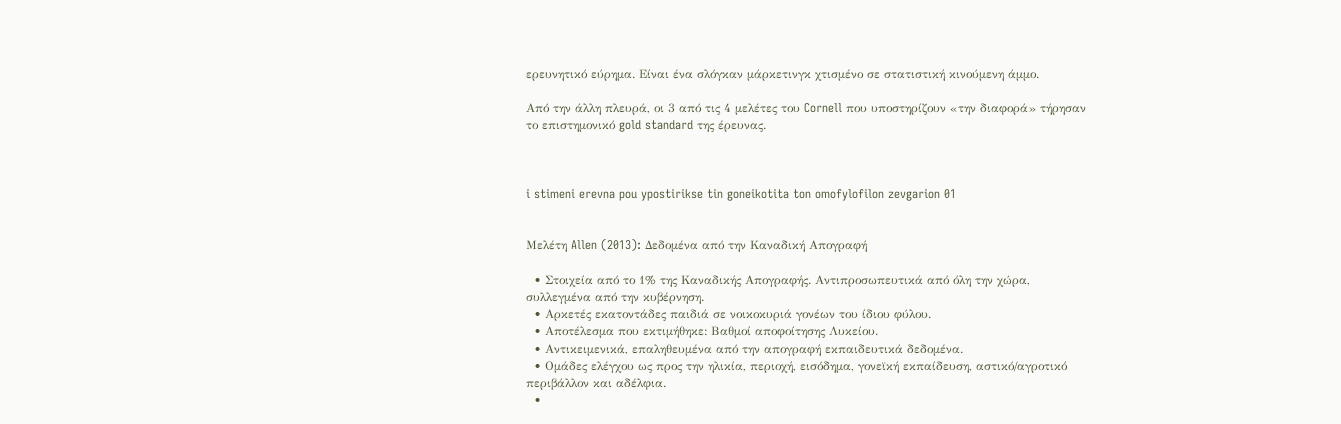ερευνητικό εύρημα. Είναι ένα σλόγκαν μάρκετινγκ χτισμένο σε στατιστική κινούμενη άμμο.

Από την άλλη πλευρά, οι 3 από τις 4 μελέτες του Cornell που υποστηρίζουν «την διαφορά» τήρησαν το επιστημονικό gold standard της έρευνας.



i stimeni erevna pou ypostirikse tin goneikotita ton omofylofilon zevgarion 01


Μελέτη Allen (2013): Δεδομένα από την Καναδική Απογραφή

  • Στοιχεία από το 1% της Καναδικής Απογραφής. Αντιπροσωπευτικά από όλη την χώρα, συλλεγμένα από την κυβέρνηση.
  • Αρκετές εκατοντάδες παιδιά σε νοικοκυριά γονέων του ίδιου φύλου.
  • Αποτέλεσμα που εκτιμήθηκε: Βαθμοί αποφοίτησης Λυκείου.
  • Αντικειμενικά, επαληθευμένα από την απογραφή εκπαιδευτικά δεδομένα.
  • Ομάδες ελέγχου ως προς την ηλικία, περιοχή, εισόδημα, γονεϊκή εκπαίδευση, αστικό/αγροτικό περιβάλλον και αδέλφια.
  •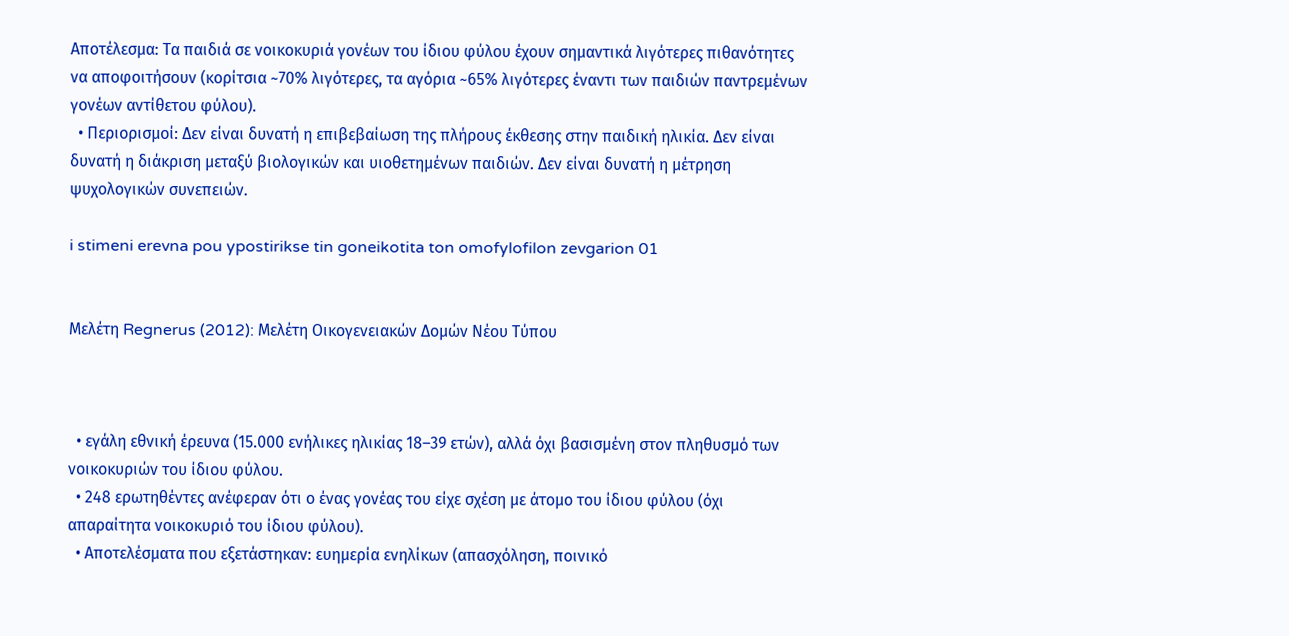Αποτέλεσμα: Τα παιδιά σε νοικοκυριά γονέων του ίδιου φύλου έχουν σημαντικά λιγότερες πιθανότητες να αποφοιτήσουν (κορίτσια ~70% λιγότερες, τα αγόρια ~65% λιγότερες έναντι των παιδιών παντρεμένων γονέων αντίθετου φύλου).
  • Περιορισμοί: Δεν είναι δυνατή η επιβεβαίωση της πλήρους έκθεσης στην παιδική ηλικία. Δεν είναι δυνατή η διάκριση μεταξύ βιολογικών και υιοθετημένων παιδιών. Δεν είναι δυνατή η μέτρηση ψυχολογικών συνεπειών.

i stimeni erevna pou ypostirikse tin goneikotita ton omofylofilon zevgarion 01


Μελέτη Regnerus (2012): Μελέτη Οικογενειακών Δομών Νέου Τύπου



  • εγάλη εθνική έρευνα (15.000 ενήλικες ηλικίας 18–39 ετών), αλλά όχι βασισμένη στον πληθυσμό των νοικοκυριών του ίδιου φύλου.
  • 248 ερωτηθέντες ανέφεραν ότι ο ένας γονέας του είχε σχέση με άτομο του ίδιου φύλου (όχι απαραίτητα νοικοκυριό του ίδιου φύλου).
  • Αποτελέσματα που εξετάστηκαν: ευημερία ενηλίκων (απασχόληση, ποινικό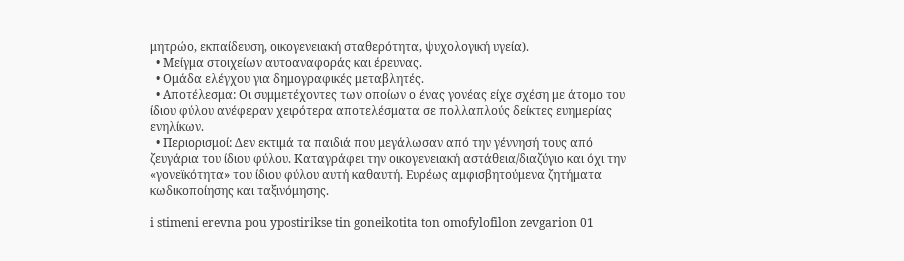μητρώο, εκπαίδευση, οικογενειακή σταθερότητα, ψυχολογική υγεία).
  • Μείγμα στοιχείων αυτοαναφοράς και έρευνας.
  • Ομάδα ελέγχου για δημογραφικές μεταβλητές.
  • Αποτέλεσμα: Οι συμμετέχοντες των οποίων ο ένας γονέας είχε σχέση με άτομο του ίδιου φύλου ανέφεραν χειρότερα αποτελέσματα σε πολλαπλούς δείκτες ευημερίας ενηλίκων.
  • Περιορισμοί: Δεν εκτιμά τα παιδιά που μεγάλωσαν από την γέννησή τους από ζευγάρια του ίδιου φύλου. Καταγράφει την οικογενειακή αστάθεια/διαζύγιο και όχι την «γονεϊκότητα» του ίδιου φύλου αυτή καθαυτή. Ευρέως αμφισβητούμενα ζητήματα κωδικοποίησης και ταξινόμησης.

i stimeni erevna pou ypostirikse tin goneikotita ton omofylofilon zevgarion 01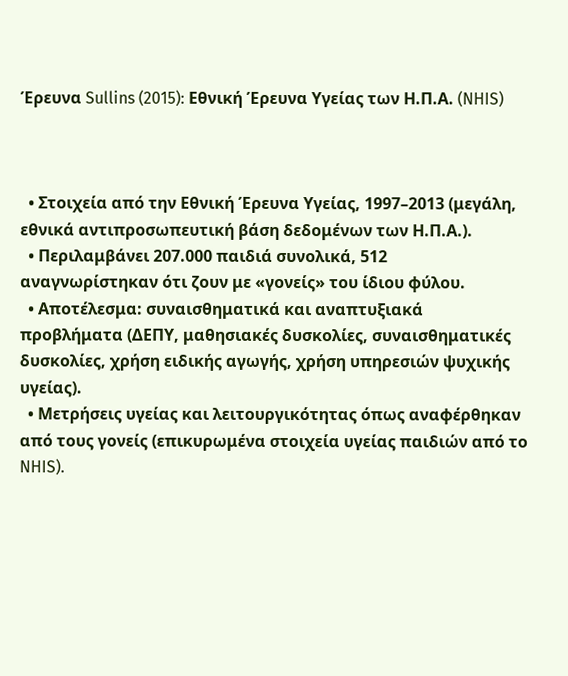Έρευνα Sullins (2015): Εθνική Έρευνα Υγείας των Η.Π.Α. (NHIS)



  • Στοιχεία από την Εθνική Έρευνα Υγείας, 1997–2013 (μεγάλη, εθνικά αντιπροσωπευτική βάση δεδομένων των Η.Π.Α.).
  • Περιλαμβάνει 207.000 παιδιά συνολικά, 512 αναγνωρίστηκαν ότι ζουν με «γονείς» του ίδιου φύλου.
  • Αποτέλεσμα: συναισθηματικά και αναπτυξιακά προβλήματα (ΔΕΠΥ, μαθησιακές δυσκολίες, συναισθηματικές δυσκολίες, χρήση ειδικής αγωγής, χρήση υπηρεσιών ψυχικής υγείας).
  • Μετρήσεις υγείας και λειτουργικότητας όπως αναφέρθηκαν από τους γονείς (επικυρωμένα στοιχεία υγείας παιδιών από το NHIS).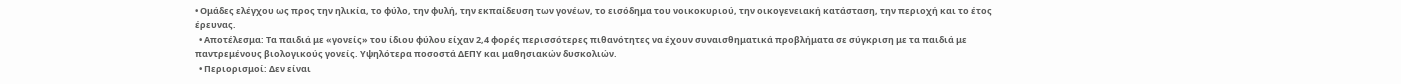• Ομάδες ελέγχου ως προς την ηλικία, το φύλο, την φυλή, την εκπαίδευση των γονέων, το εισόδημα του νοικοκυριού, την οικογενειακή κατάσταση, την περιοχή και το έτος έρευνας.
  • Αποτέλεσμα: Τα παιδιά με «γονείς» του ίδιου φύλου είχαν 2,4 φορές περισσότερες πιθανότητες να έχουν συναισθηματικά προβλήματα σε σύγκριση με τα παιδιά με παντρεμένους βιολογικούς γονείς. Υψηλότερα ποσοστά ΔΕΠΥ και μαθησιακών δυσκολιών.
  • Περιορισμοί: Δεν είναι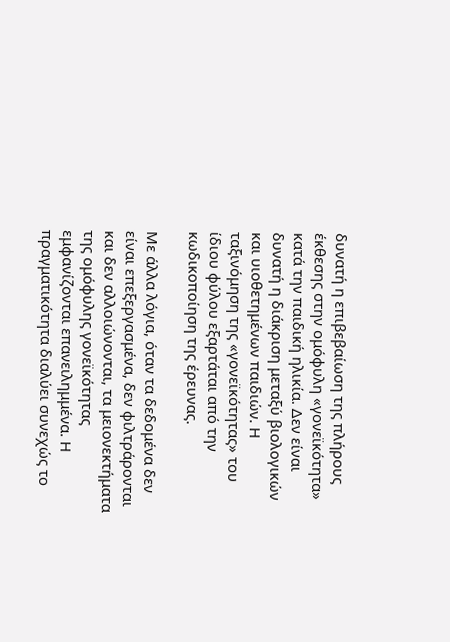δυνατή η επιβεβαίωση της πλήρους έκθεσης στην ομόφυλη «γονεϊκότητα» κατά την παιδική ηλικία. Δεν είναι δυνατή η διάκριση μεταξύ βιολογικών και υιοθετημένων παιδιών. Η ταξινόμηση της «γονεϊκότητας» του ίδιου φύλου εξαρτάται από την κωδικοποίηση της έρευνας.

Με άλλα λόγια, όταν τα δεδομένα δεν είναι επεξεργασμένα, δεν φιλτράρονται και δεν αλλοιώνονται, τα μειονεκτήματα της ομόφυλης γονεϊκότητας εμφανίζονται επανειλημμένα. Η πραγματικότητα διαλύει συνεχώς το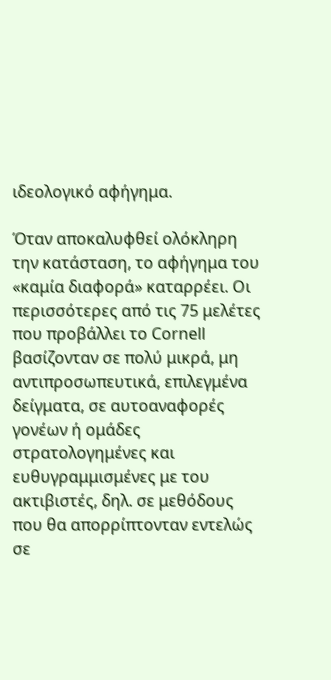ιδεολογικό αφήγημα.

Όταν αποκαλυφθεί ολόκληρη την κατάσταση, το αφήγημα του «καμία διαφορά» καταρρέει. Οι περισσότερες από τις 75 μελέτες που προβάλλει το Cornell βασίζονταν σε πολύ μικρά, μη αντιπροσωπευτικά, επιλεγμένα δείγματα, σε αυτοαναφορές γονέων ή ομάδες στρατολογημένες και ευθυγραμμισμένες με του ακτιβιστές, δηλ. σε μεθόδους που θα απορρίπτονταν εντελώς σε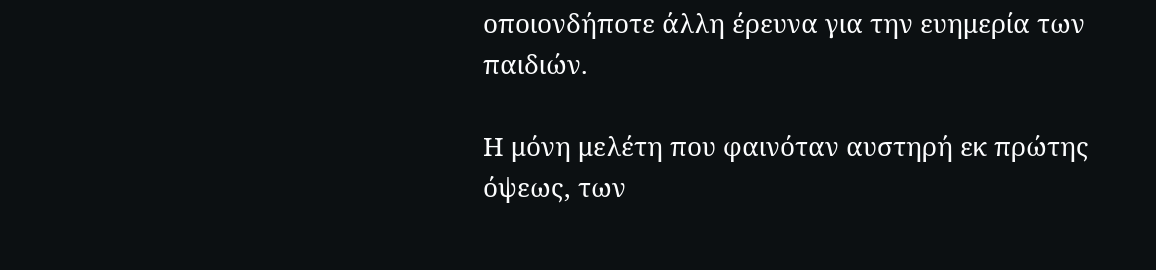οποιονδήποτε άλλη έρευνα για την ευημερία των παιδιών.

Η μόνη μελέτη που φαινόταν αυστηρή εκ πρώτης όψεως, των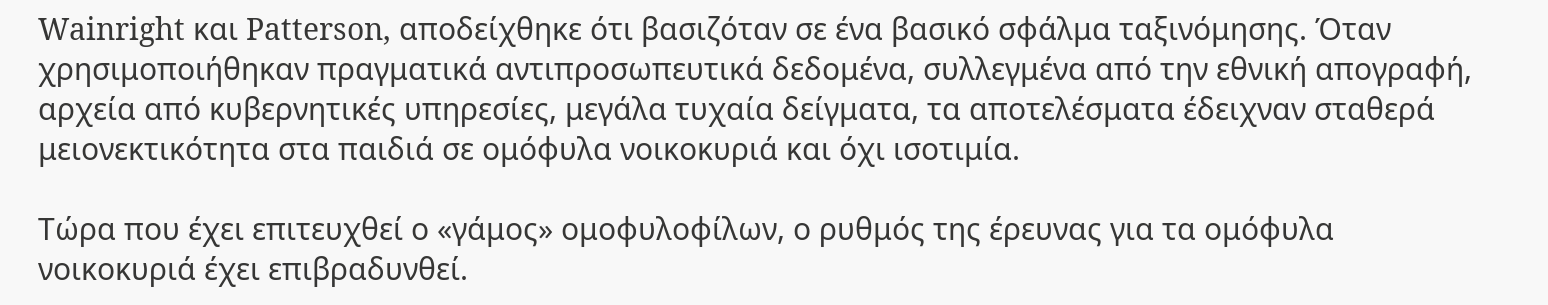Wainright και Patterson, αποδείχθηκε ότι βασιζόταν σε ένα βασικό σφάλμα ταξινόμησης. Όταν χρησιμοποιήθηκαν πραγματικά αντιπροσωπευτικά δεδομένα, συλλεγμένα από την εθνική απογραφή, αρχεία από κυβερνητικές υπηρεσίες, μεγάλα τυχαία δείγματα, τα αποτελέσματα έδειχναν σταθερά μειονεκτικότητα στα παιδιά σε ομόφυλα νοικοκυριά και όχι ισοτιμία.

Τώρα που έχει επιτευχθεί ο «γάμος» ομοφυλοφίλων, ο ρυθμός της έρευνας για τα ομόφυλα νοικοκυριά έχει επιβραδυνθεί.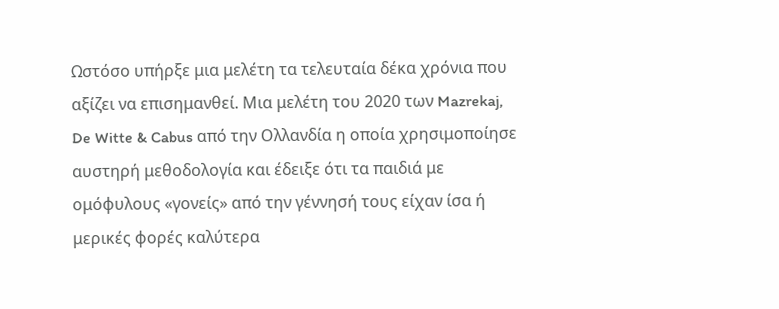Ωστόσο υπήρξε μια μελέτη τα τελευταία δέκα χρόνια που αξίζει να επισημανθεί. Μια μελέτη του 2020 των Mazrekaj, De Witte & Cabus από την Ολλανδία η οποία χρησιμοποίησε αυστηρή μεθοδολογία και έδειξε ότι τα παιδιά με ομόφυλους «γονείς» από την γέννησή τους είχαν ίσα ή μερικές φορές καλύτερα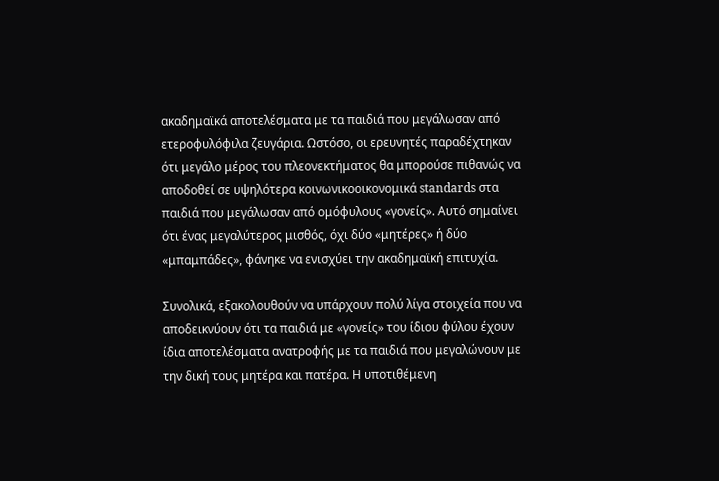ακαδημαϊκά αποτελέσματα με τα παιδιά που μεγάλωσαν από ετεροφυλόφιλα ζευγάρια. Ωστόσο, οι ερευνητές παραδέχτηκαν ότι μεγάλο μέρος του πλεονεκτήματος θα μπορούσε πιθανώς να αποδοθεί σε υψηλότερα κοινωνικοοικονομικά standards στα παιδιά που μεγάλωσαν από ομόφυλους «γονείς». Αυτό σημαίνει ότι ένας μεγαλύτερος μισθός, όχι δύο «μητέρες» ή δύο «μπαμπάδες», φάνηκε να ενισχύει την ακαδημαϊκή επιτυχία.

Συνολικά, εξακολουθούν να υπάρχουν πολύ λίγα στοιχεία που να αποδεικνύουν ότι τα παιδιά με «γονείς» του ίδιου φύλου έχουν ίδια αποτελέσματα ανατροφής με τα παιδιά που μεγαλώνουν με την δική τους μητέρα και πατέρα. Η υποτιθέμενη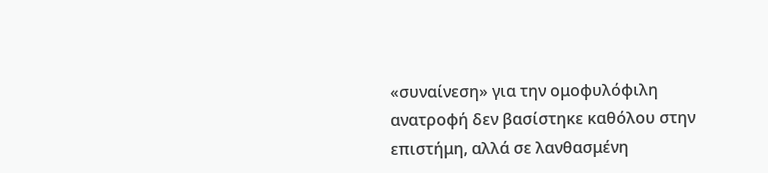«συναίνεση» για την ομοφυλόφιλη ανατροφή δεν βασίστηκε καθόλου στην επιστήμη, αλλά σε λανθασμένη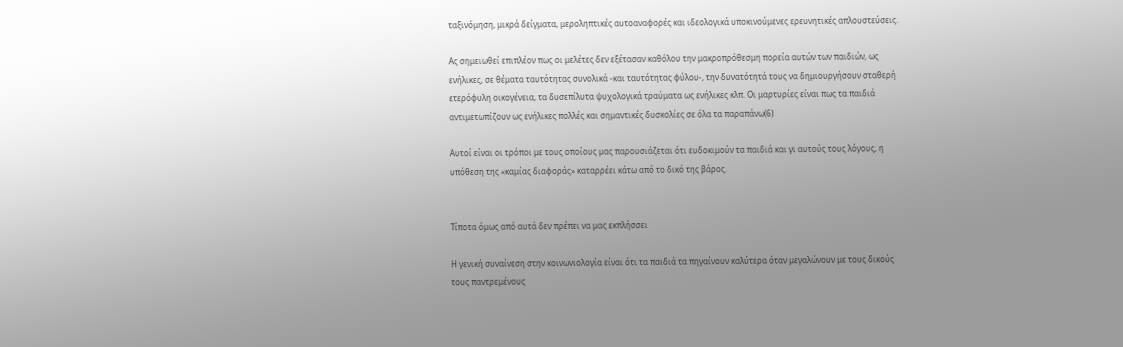ταξινόμηση, μικρά δείγματα, μεροληπτικές αυτοαναφορές και ιδεολογικά υποκινούμενες ερευνητικές απλουστεύσεις.

Ας σημειωθεί επιπλέον πως οι μελέτες δεν εξέτασαν καθόλου την μακροπρόθεσμη πορεία αυτών των παιδιών, ως ενήλικες, σε θέματα ταυτότητας συνολικά -και ταυτότητας φύλου-, την δυνατότητά τους να δημιουργήσουν σταθερή ετερόφυλη οικογένεια, τα δυσεπίλυτα ψυχολογικά τραύματα ως ενήλικες κλπ. Οι μαρτυρίες είναι πως τα παιδιά αντιμετωπίζουν ως ενήλικες πολλές και σημαντικές δυσκολίες σε όλα τα παραπάνω(6)

Αυτοί είναι οι τρόποι με τους οποίους μας παρουσιάζεται ότι ευδοκιμούν τα παιδιά και γι αυτούς τους λόγους, η υπόθεση της «καμίας διαφοράς» καταρρέει κάτω από το δικό της βάρος.


Τίποτα όμως από αυτά δεν πρέπει να μας εκπλήσσει

Η γενική συναίνεση στην κοινωνιολογία είναι ότι τα παιδιά τα πηγαίνουν καλύτερα όταν μεγαλώνουν με τους δικούς τους παντρεμένους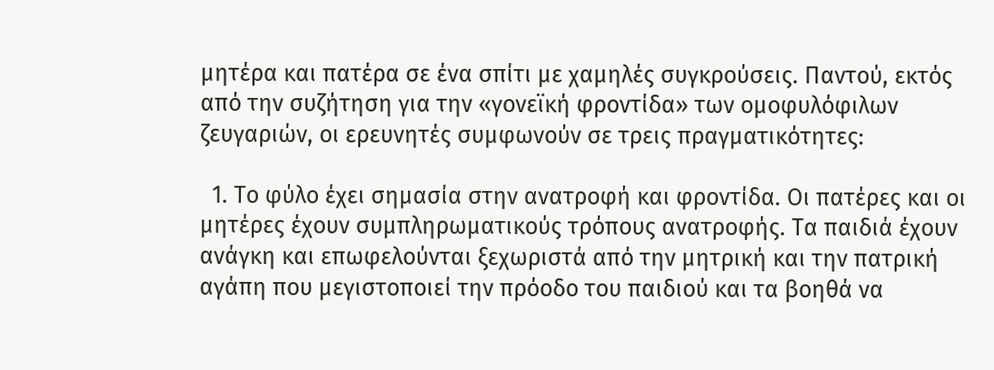μητέρα και πατέρα σε ένα σπίτι με χαμηλές συγκρούσεις. Παντού, εκτός από την συζήτηση για την «γονεϊκή φροντίδα» των ομοφυλόφιλων ζευγαριών, οι ερευνητές συμφωνούν σε τρεις πραγματικότητες:

  1. Το φύλο έχει σημασία στην ανατροφή και φροντίδα. Οι πατέρες και οι μητέρες έχουν συμπληρωματικούς τρόπους ανατροφής. Τα παιδιά έχουν ανάγκη και επωφελούνται ξεχωριστά από την μητρική και την πατρική αγάπη που μεγιστοποιεί την πρόοδο του παιδιού και τα βοηθά να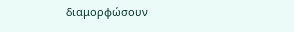διαμορφώσουν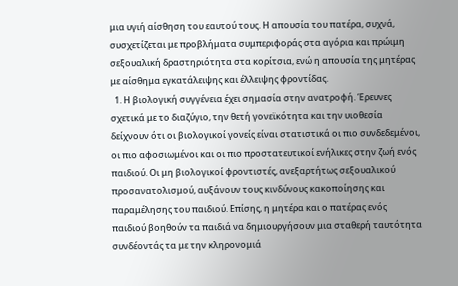μια υγιή αίσθηση του εαυτού τους. Η απουσία του πατέρα, συχνά, συσχετίζεται με προβλήματα συμπεριφοράς στα αγόρια και πρώιμη σεξουαλική δραστηριότητα στα κορίτσια, ενώ η απουσία της μητέρας με αίσθημα εγκατάλειψης και έλλειψης φροντίδας.
  1. Η βιολογική συγγένεια έχει σημασία στην ανατροφή. Έρευνες σχετικά με το διαζύγιο, την θετή γονεϊκότητα και την υιοθεσία δείχνουν ότι οι βιολογικοί γονείς είναι στατιστικά οι πιο συνδεδεμένοι, οι πιο αφοσιωμένοι και οι πιο προστατευτικοί ενήλικες στην ζωή ενός παιδιού. Οι μη βιολογικοί φροντιστές, ανεξαρτήτως σεξουαλικού προσανατολισμού, αυξάνουν τους κινδύνους κακοποίησης και παραμέλησης του παιδιού. Επίσης, η μητέρα και ο πατέρας ενός παιδιού βοηθούν τα παιδιά να δημιουργήσουν μια σταθερή ταυτότητα συνδέοντάς τα με την κληρονομιά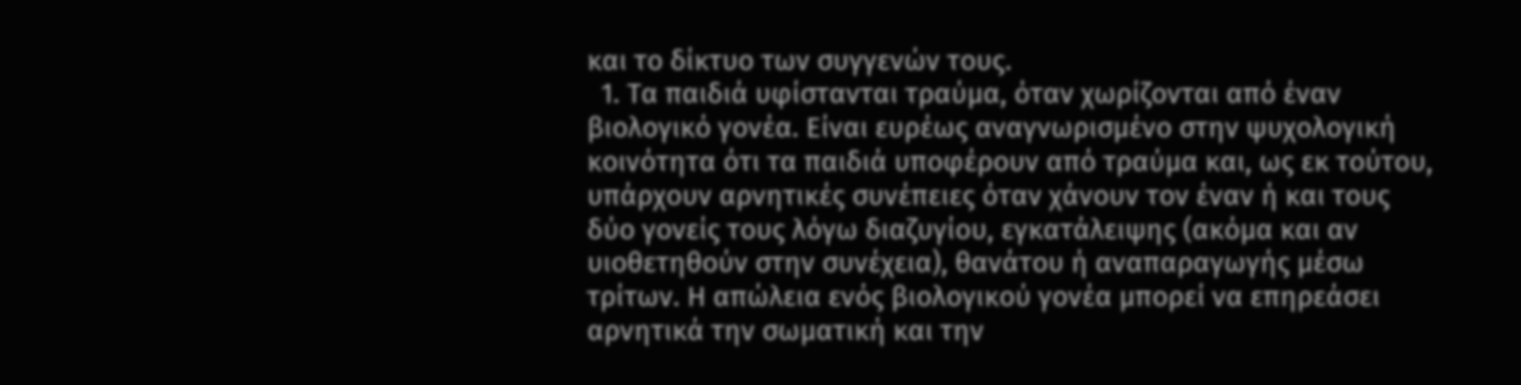και το δίκτυο των συγγενών τους.
  1. Τα παιδιά υφίστανται τραύμα, όταν χωρίζονται από έναν βιολογικό γονέα. Είναι ευρέως αναγνωρισμένο στην ψυχολογική κοινότητα ότι τα παιδιά υποφέρουν από τραύμα και, ως εκ τούτου, υπάρχουν αρνητικές συνέπειες όταν χάνουν τον έναν ή και τους δύο γονείς τους λόγω διαζυγίου, εγκατάλειψης (ακόμα και αν υιοθετηθούν στην συνέχεια), θανάτου ή αναπαραγωγής μέσω τρίτων. Η απώλεια ενός βιολογικού γονέα μπορεί να επηρεάσει αρνητικά την σωματική και την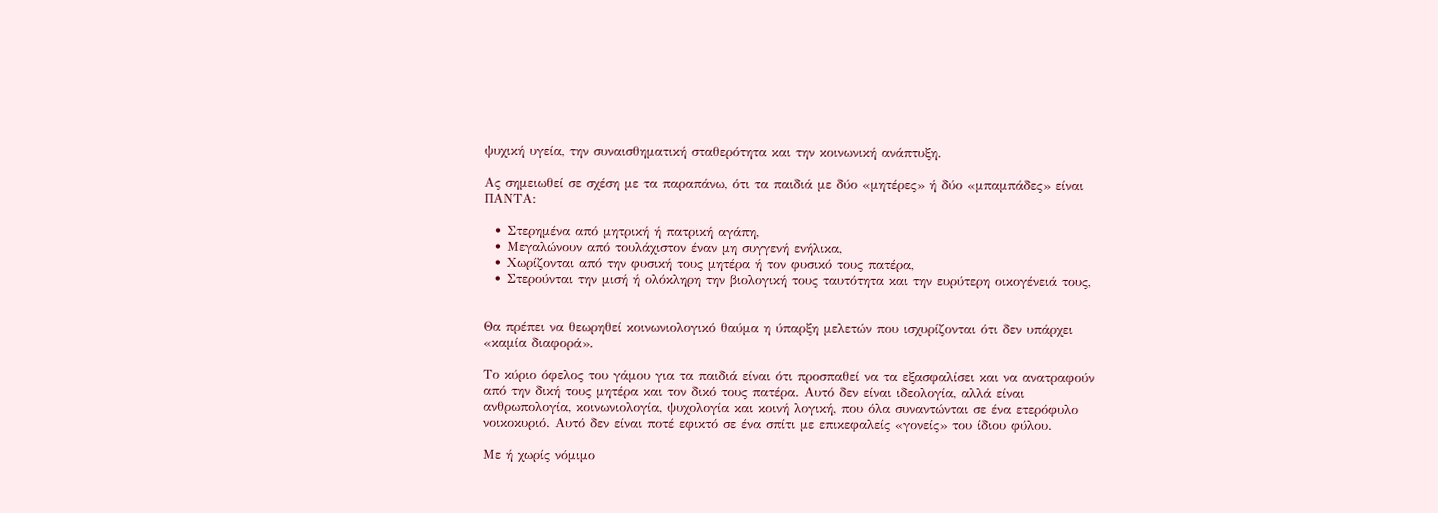ψυχική υγεία, την συναισθηματική σταθερότητα και την κοινωνική ανάπτυξη.

Ας σημειωθεί σε σχέση με τα παραπάνω, ότι τα παιδιά με δύο «μητέρες» ή δύο «μπαμπάδες» είναι ΠΑΝΤΑ:

  • Στερημένα από μητρική ή πατρική αγάπη,
  • Μεγαλώνουν από τουλάχιστον έναν μη συγγενή ενήλικα,
  • Χωρίζονται από την φυσική τους μητέρα ή τον φυσικό τους πατέρα,
  • Στερούνται την μισή ή ολόκληρη την βιολογική τους ταυτότητα και την ευρύτερη οικογένειά τους,


Θα πρέπει να θεωρηθεί κοινωνιολογικό θαύμα η ύπαρξη μελετών που ισχυρίζονται ότι δεν υπάρχει «καμία διαφορά».

Το κύριο όφελος του γάμου για τα παιδιά είναι ότι προσπαθεί να τα εξασφαλίσει και να ανατραφούν από την δική τους μητέρα και τον δικό τους πατέρα. Αυτό δεν είναι ιδεολογία, αλλά είναι ανθρωπολογία, κοινωνιολογία, ψυχολογία και κοινή λογική, που όλα συναντώνται σε ένα ετερόφυλο νοικοκυριό. Αυτό δεν είναι ποτέ εφικτό σε ένα σπίτι με επικεφαλείς «γονείς» του ίδιου φύλου.

Με ή χωρίς νόμιμο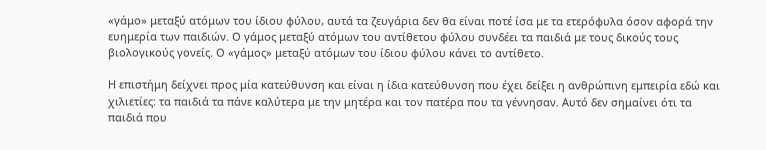«γάμο» μεταξύ ατόμων του ίδιου φύλου, αυτά τα ζευγάρια δεν θα είναι ποτέ ίσα με τα ετερόφυλα όσον αφορά την ευημερία των παιδιών. Ο γάμος μεταξύ ατόμων του αντίθετου φύλου συνδέει τα παιδιά με τους δικούς τους βιολογικούς γονείς. Ο «γάμος» μεταξύ ατόμων του ίδιου φύλου κάνει το αντίθετο.

Η επιστήμη δείχνει προς μία κατεύθυνση και είναι η ίδια κατεύθυνση που έχει δείξει η ανθρώπινη εμπειρία εδώ και χιλιετίες: τα παιδιά τα πάνε καλύτερα με την μητέρα και τον πατέρα που τα γέννησαν. Αυτό δεν σημαίνει ότι τα παιδιά που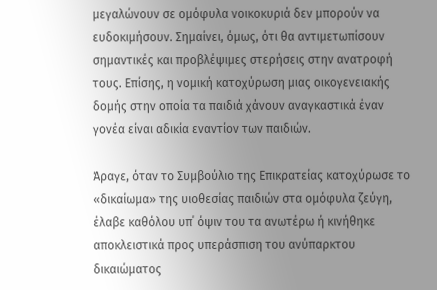μεγαλώνουν σε ομόφυλα νοικοκυριά δεν μπορούν να ευδοκιμήσουν. Σημαίνει, όμως, ότι θα αντιμετωπίσουν σημαντικές και προβλέψιμες στερήσεις στην ανατροφή τους. Επίσης, η νομική κατοχύρωση μιας οικογενειακής δομής στην οποία τα παιδιά χάνουν αναγκαστικά έναν γονέα είναι αδικία εναντίον των παιδιών.

Άραγε, όταν το Συμβούλιο της Επικρατείας κατοχύρωσε το «δικαίωμα» της υιοθεσίας παιδιών στα ομόφυλα ζεύγη, έλαβε καθόλου υπ΄ όψιν του τα ανωτέρω ή κινήθηκε αποκλειστικά προς υπεράσπιση του ανύπαρκτου δικαιώματος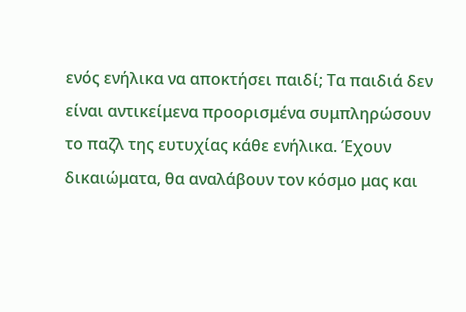ενός ενήλικα να αποκτήσει παιδί; Τα παιδιά δεν είναι αντικείμενα προορισμένα συμπληρώσουν το παζλ της ευτυχίας κάθε ενήλικα. Έχουν δικαιώματα, θα αναλάβουν τον κόσμο μας και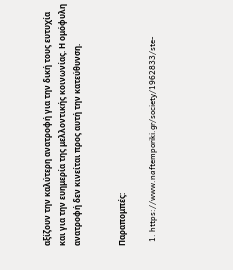αξίζουν την καλύτερη ανατροφή για την δική τους ευτυχία και για την ευημερία της μελλοντικής κοινωνίας. Η ομόφυλη ανατροφή δεν κινείται προς αυτή την κατεύθυνση.


Παραπομπές:

  1. https://www.naftemporiki.gr/society/1962833/ste-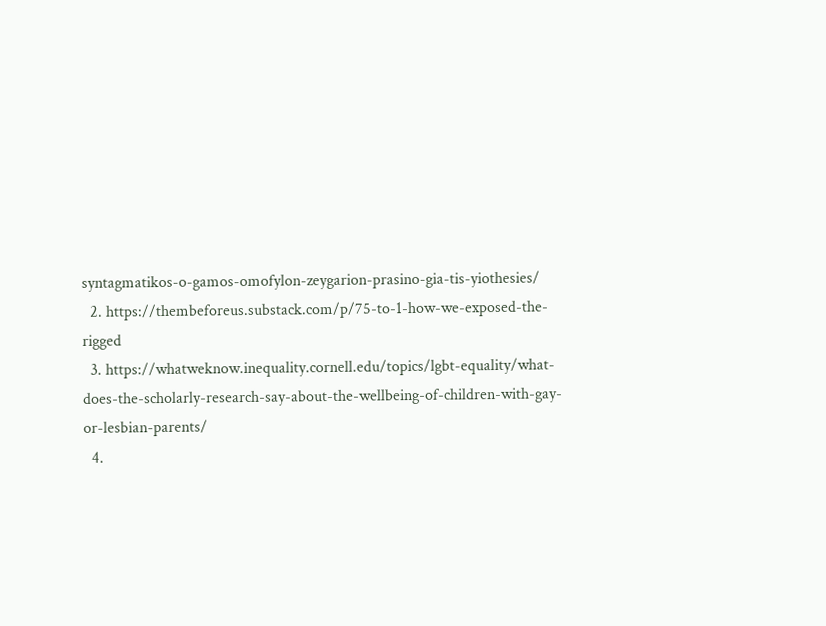syntagmatikos-o-gamos-omofylon-zeygarion-prasino-gia-tis-yiothesies/
  2. https://thembeforeus.substack.com/p/75-to-1-how-we-exposed-the-rigged
  3. https://whatweknow.inequality.cornell.edu/topics/lgbt-equality/what-does-the-scholarly-research-say-about-the-wellbeing-of-children-with-gay-or-lesbian-parents/
  4.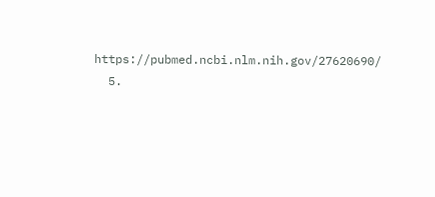https://pubmed.ncbi.nlm.nih.gov/27620690/
  5.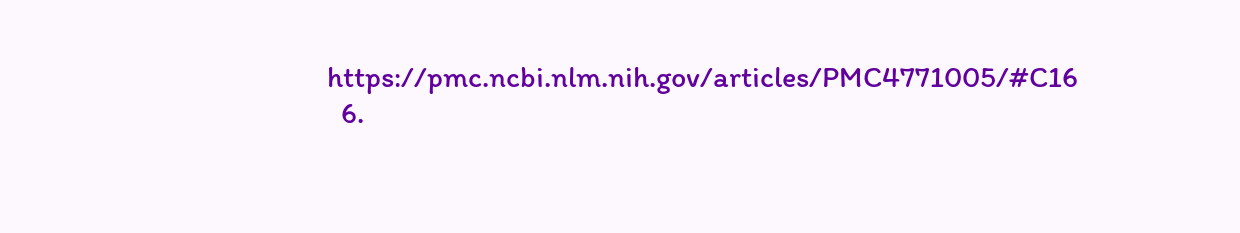https://pmc.ncbi.nlm.nih.gov/articles/PMC4771005/#C16
  6.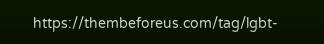https://thembeforeus.com/tag/lgbt-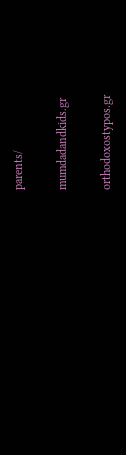parents/

mumdadandkids.gr

orthodoxostypos.gr